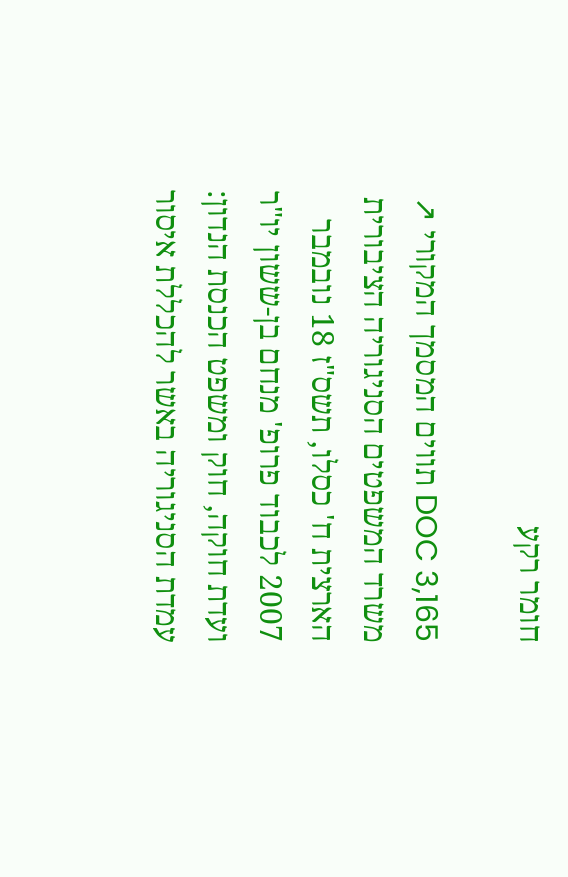חומר רקע

DOC 3,165 תווים המסמך המקורי ↗
משרד המשפטים הסניגוריה הציבורית הארצית ח' כסלו, תשס"ז 18 נובמבר 2007 לכבוד פרופ' מנחם בן-ששון יו"ר ועדת חוקה, חוק ומשפט הכנסת הנדון: עמדת הסניגוריה באשר להכללת איסור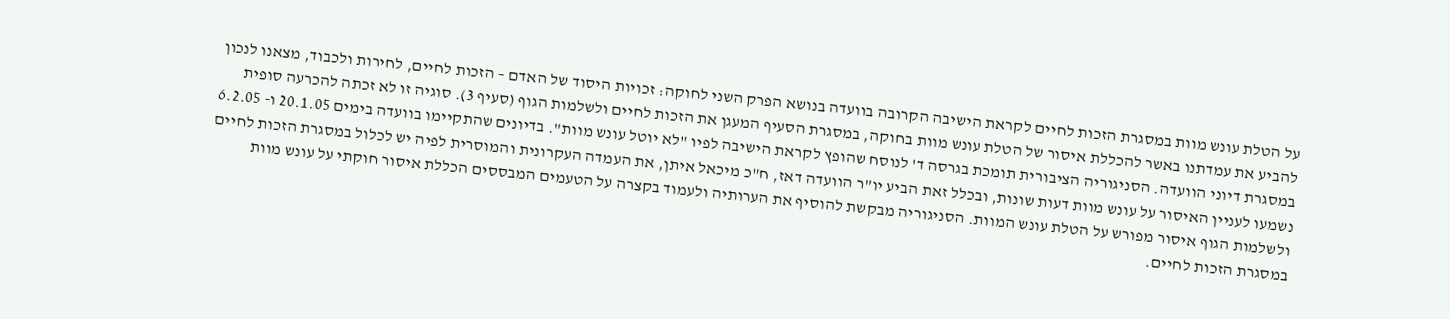על הטלת עונש מוות במסגרת הזכות לחיים לקראת הישיבה הקרובה בוועדה בנושא הפרק השני לחוקה: זכויות היסוד של האדם – הזכות לחיים, לחירות ולכבוד, מצאנו לנכון להביע את עמדתנו באשר להכללת איסור של הטלת עונש מוות בחוקה, במסגרת הסעיף המעגן את הזכות לחיים ולשלמות הגוף (סעיף 3). סוגיה זו לא זכתה להכרעה סופית במסגרת דיוני הוועדה. הסניגוריה הציבורית תומכת בגרסה ד' לנוסח שהופץ לקראת הישיבה לפיו "לא יוטל עונש מוות". בדיונים שהתקיימו בוועדה בימים 20.1.05 ו- 6.2.05 נשמעו לעניין האיסור על עונש מוות דעות שונות, ובכלל זאת הביע יו"ר הוועדה דאז, ח"כ מיכאל איתן, את העמדה העקרונית והמוסרית לפיה יש לכלול במסגרת הזכות לחיים ולשלמות הגוף איסור מפורש על הטלת עונש המוות. הסניגוריה מבקשת להוסיף את הערותיה ולעמוד בקצרה על הטעמים המבססים הכללת איסור חוקתי על עונש מוות במסגרת הזכות לחיים.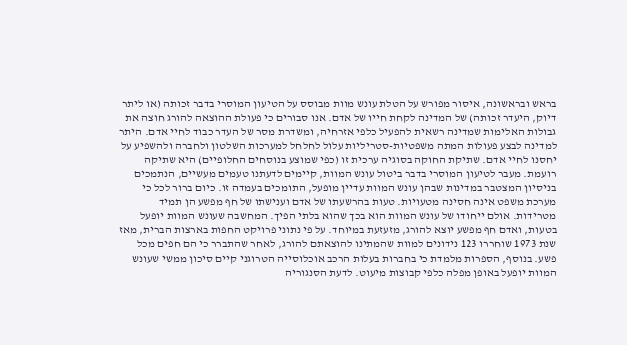בראש ובראשונה, איסור מפורש על הטלת עונש מוות מבוסס על הטיעון המוסרי בדבר זכותה (או ליתר דיוק, היעדר זכותה) של המדינה לקחת חייו של אדם. אנו סבורים כי פעולת ההוצאה להורג חוצה את גבולות האלימות שמדינה רשאית להפעיל כלפי אזרחיה, ומשדרת מסר של העדר כבוד לחיי אדם. היתר למדינה לבצע פעולות המתה משפטיות-סטריליות עלול לחלחל למערכות השלטון ולחברה ולהשפיע על יחסנו לחיי אדם. שתיקת החוקה בסוגיה ערכית זו (כפי שמוצע בנוסחים החלופיים) היא שתיקה רועמת. מעבר לטיעון המוסרי בדבר ביטול עונש המוות, קיימים לדעתנו טעמים מעשיים, הנתמכים בניסיון המצטבר במדינות שבהן עונש המוות עדיין מופעל, התומכים בעמדה זו. כיום ברור לכל כי מערכת משפט אינה חסינה מטעויות. טעות בהרשעתו של אדם וענישתו של חף מפשע הן תמיד מטרידות. אולם ייחודו של עונש המוות הוא בכך שהוא בלתי הפיך. המחשבה שעונש המוות יופעל בטעות, ואדם חף מפשע יוצא להורג, מזעזעת במיוחד. על פי נתוני פרויקט החפות בארצות הברית, מאז שנת 1973 שוחררו 123 נידונים למוות שהמתינו להוצאתם להורג, לאחר שהתברר כי הם חפים מכל פשע. בנוסף, הספרות מלמדת כי בחברות בעלות הרכב אוכלוסייה הטרוגני קיים סיכון ממשי שעונש המוות יופעל באופן מפלה כלפי קבוצות מיעוט. לדעת הסנגוריה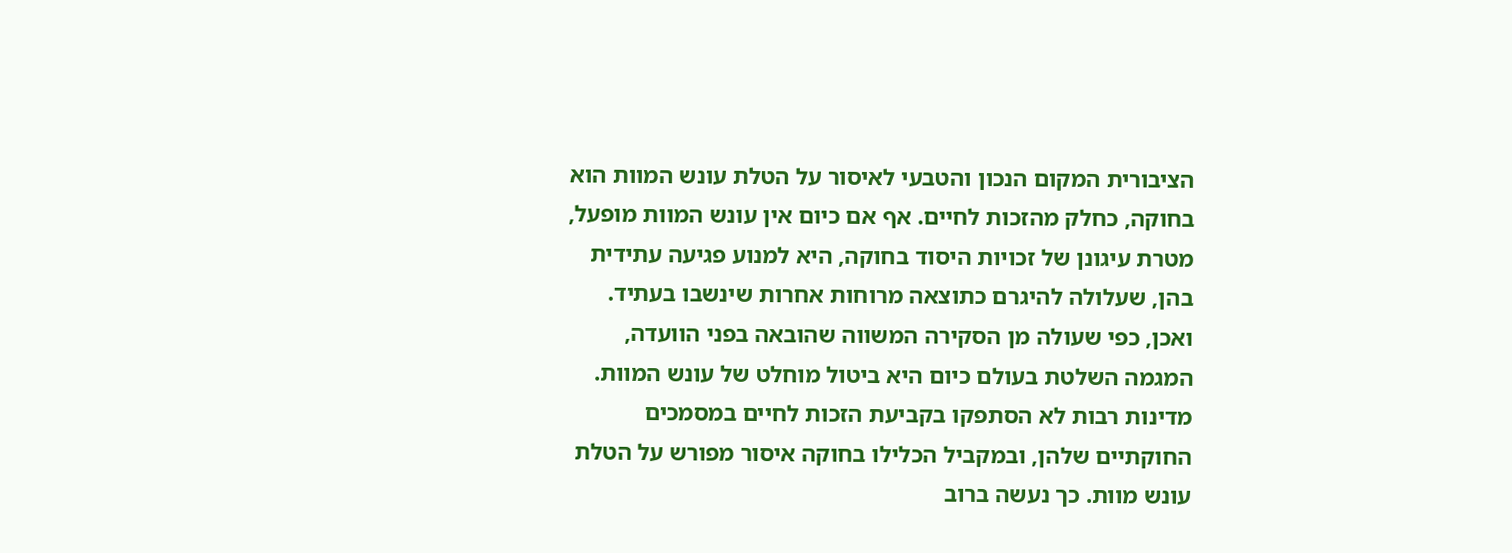הציבורית המקום הנכון והטבעי לאיסור על הטלת עונש המוות הוא בחוקה, כחלק מהזכות לחיים. אף אם כיום אין עונש המוות מופעל, מטרת עיגונן של זכויות היסוד בחוקה, היא למנוע פגיעה עתידית בהן, שעלולה להיגרם כתוצאה מרוחות אחרות שינשבו בעתיד. ואכן, כפי שעולה מן הסקירה המשווה שהובאה בפני הוועדה, המגמה השלטת בעולם כיום היא ביטול מוחלט של עונש המוות. מדינות רבות לא הסתפקו בקביעת הזכות לחיים במסמכים החוקתיים שלהן, ובמקביל הכלילו בחוקה איסור מפורש על הטלת עונש מוות. כך נעשה ברוב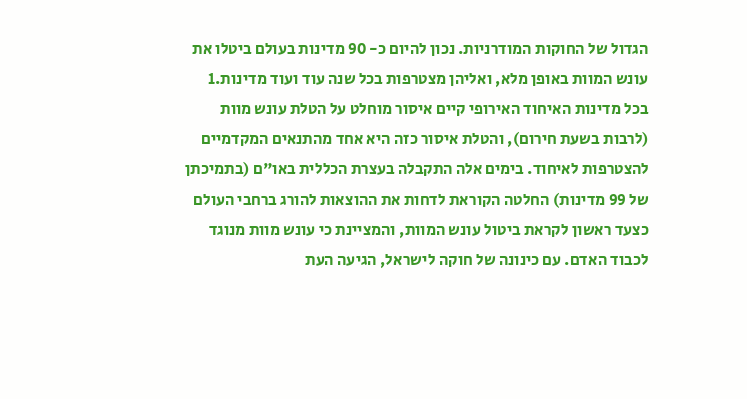הגדול של החוקות המודרניות. נכון להיום כ- 90 מדינות בעולם ביטלו את עונש המוות באופן מלא, ואליהן מצטרפות בכל שנה עוד ועוד מדינות.1 בכל מדינות האיחוד האירופי קיים איסור מוחלט על הטלת עונש מוות (לרבות בשעת חירום), והטלת איסור כזה היא אחד מהתנאים המקדמיים להצטרפות לאיחוד. בימים אלה התקבלה בעצרת הכללית באו"ם (בתמיכתן של 99 מדינות) החלטה הקוראת לדחות את ההוצאות להורג ברחבי העולם כצעד ראשון לקראת ביטול עונש המוות, והמציינת כי עונש מוות מנוגד לכבוד האדם. עם כינונה של חוקה לישראל, הגיעה העת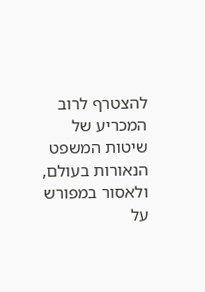להצטרף לרוב המכריע של שיטות המשפט הנאורות בעולם, ולאסור במפורש על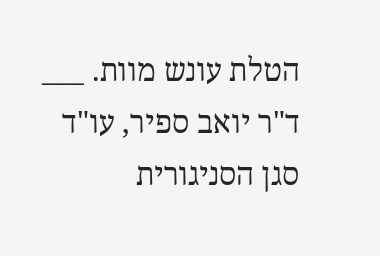הטלת עונש מוות. ___ ד"ר יואב ספיר, עו"ד סגן הסניגורית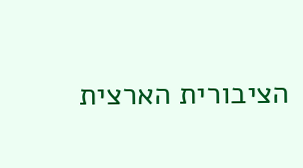הציבורית הארצית